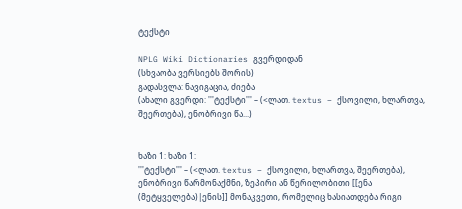ტექსტი

NPLG Wiki Dictionaries გვერდიდან
(სხვაობა ვერსიებს შორის)
გადასვლა: ნავიგაცია, ძიება
(ახალი გვერდი: '''ტექსტი''' – (<ლათ. textus – ქსოვილი, ხლართვა, შეერთება), ენობრივი წა...)


ხაზი 1: ხაზი 1:
'''ტექსტი''' – (<ლათ. textus – ქსოვილი, ხლართვა, შეერთება), ენობრივი წარმონაქმნი, ზეპირი ან წერილობითი [[ენა (მეტყველება)|ენის]] მონაკვეთი, რომელიც ხასიათდება რიგი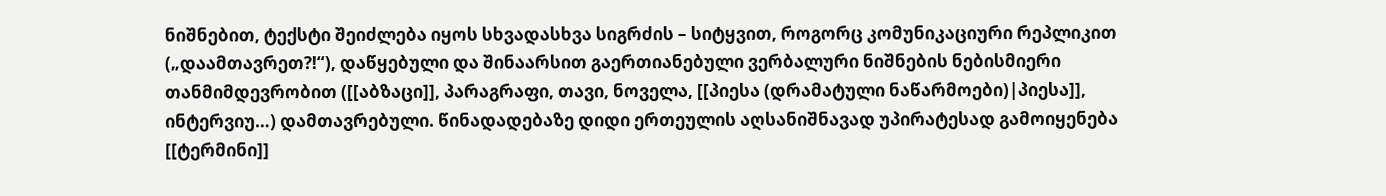ნიშნებით, ტექსტი შეიძლება იყოს სხვადასხვა სიგრძის – სიტყვით, როგორც კომუნიკაციური რეპლიკით („დაამთავრეთ?!“), დაწყებული და შინაარსით გაერთიანებული ვერბალური ნიშნების ნებისმიერი თანმიმდევრობით ([[აბზაცი]], პარაგრაფი, თავი, ნოველა, [[პიესა (დრამატული ნაწარმოები)|პიესა]], ინტერვიუ…) დამთავრებული. წინადადებაზე დიდი ერთეულის აღსანიშნავად უპირატესად გამოიყენება [[ტერმინი]]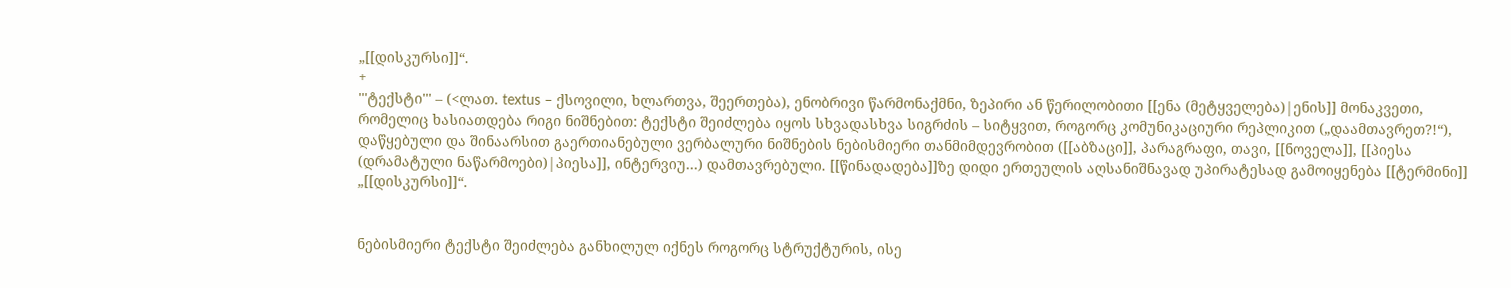„[[დისკურსი]]“.
+
'''ტექსტი''' – (<ლათ. textus – ქსოვილი, ხლართვა, შეერთება), ენობრივი წარმონაქმნი, ზეპირი ან წერილობითი [[ენა (მეტყველება)|ენის]] მონაკვეთი, რომელიც ხასიათდება რიგი ნიშნებით: ტექსტი შეიძლება იყოს სხვადასხვა სიგრძის – სიტყვით, როგორც კომუნიკაციური რეპლიკით („დაამთავრეთ?!“), დაწყებული და შინაარსით გაერთიანებული ვერბალური ნიშნების ნებისმიერი თანმიმდევრობით ([[აბზაცი]], პარაგრაფი, თავი, [[ნოველა]], [[პიესა (დრამატული ნაწარმოები)|პიესა]], ინტერვიუ…) დამთავრებული. [[წინადადება]]ზე დიდი ერთეულის აღსანიშნავად უპირატესად გამოიყენება [[ტერმინი]] „[[დისკურსი]]“.


ნებისმიერი ტექსტი შეიძლება განხილულ იქნეს როგორც სტრუქტურის, ისე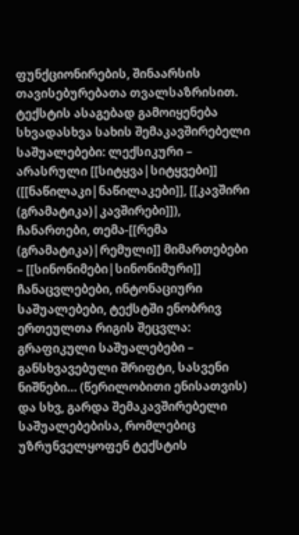ფუნქციონირების, შინაარსის თავისებურებათა თვალსაზრისით. ტექსტის ასაგებად გამოიყენება სხვადასხვა სახის შემაკავშირებელი საშუალებები: ლექსიკური – არასრული [[სიტყვა|სიტყვები]] ([[ნაწილაკი|ნაწილაკები]], [[კავშირი (გრამატიკა)|კავშირები]]), ჩანართები, თემა-[[რემა (გრამატიკა)|რემული]] მიმართებები – [[სინონიმები|სინონიმური]] ჩანაცვლებები, ინტონაციური საშუალებები, ტექსტში ენობრივ ერთეულთა რიგის შეცვლა: გრაფიკული საშუალებები – განსხვავებული შრიფტი, სასვენი ნიშნები… (წერილობითი ენისათვის) და სხვ, გარდა შემაკავშირებელი საშუალებებისა, რომლებიც უზრუნველყოფენ ტექსტის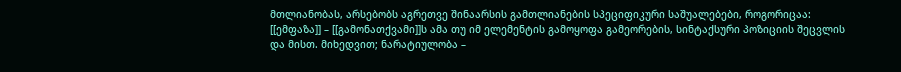მთლიანობას, არსებობს აგრეთვე შინაარსის გამთლიანების სპეციფიკური საშუალებები, როგორიცაა: [[ემფაზა]] – [[გამონათქვამი]]ს ამა თუ იმ ელემენტის გამოყოფა გამეორების, სინტაქსური პოზიციის შეცვლის და მისთ. მიხედვით; ნარატიულობა –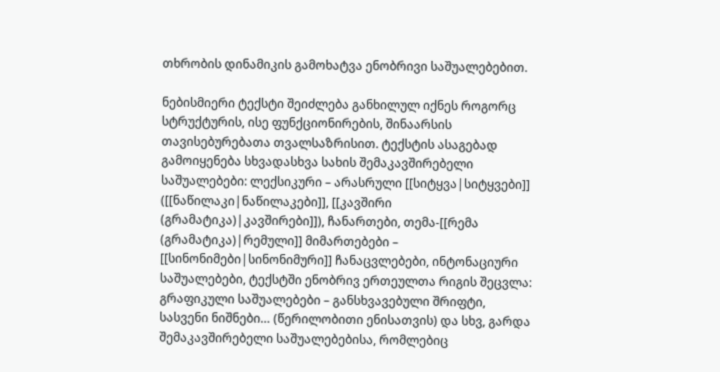თხრობის დინამიკის გამოხატვა ენობრივი საშუალებებით.

ნებისმიერი ტექსტი შეიძლება განხილულ იქნეს როგორც სტრუქტურის, ისე ფუნქციონირების, შინაარსის თავისებურებათა თვალსაზრისით. ტექსტის ასაგებად გამოიყენება სხვადასხვა სახის შემაკავშირებელი საშუალებები: ლექსიკური – არასრული [[სიტყვა|სიტყვები]] ([[ნაწილაკი|ნაწილაკები]], [[კავშირი (გრამატიკა)|კავშირები]]), ჩანართები, თემა-[[რემა (გრამატიკა)|რემული]] მიმართებები – [[სინონიმები|სინონიმური]] ჩანაცვლებები, ინტონაციური საშუალებები, ტექსტში ენობრივ ერთეულთა რიგის შეცვლა: გრაფიკული საშუალებები – განსხვავებული შრიფტი, სასვენი ნიშნები… (წერილობითი ენისათვის) და სხვ, გარდა შემაკავშირებელი საშუალებებისა, რომლებიც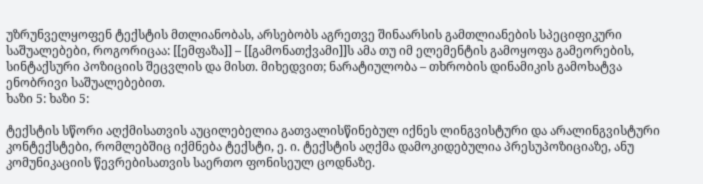უზრუნველყოფენ ტექსტის მთლიანობას, არსებობს აგრეთვე შინაარსის გამთლიანების სპეციფიკური საშუალებები, როგორიცაა: [[ემფაზა]] – [[გამონათქვამი]]ს ამა თუ იმ ელემენტის გამოყოფა გამეორების, სინტაქსური პოზიციის შეცვლის და მისთ. მიხედვით; ნარატიულობა – თხრობის დინამიკის გამოხატვა ენობრივი საშუალებებით.
ხაზი 5: ხაზი 5:

ტექსტის სწორი აღქმისათვის აუცილებელია გათვალისწინებულ იქნეს ლინგვისტური და არალინგვისტური კონტექსტები, რომლებშიც იქმნება ტექსტი, ე. ი. ტექსტის აღქმა დამოკიდებულია პრესუპოზიციაზე, ანუ კომუნიკაციის წევრებისათვის საერთო ფონისეულ ცოდნაზე.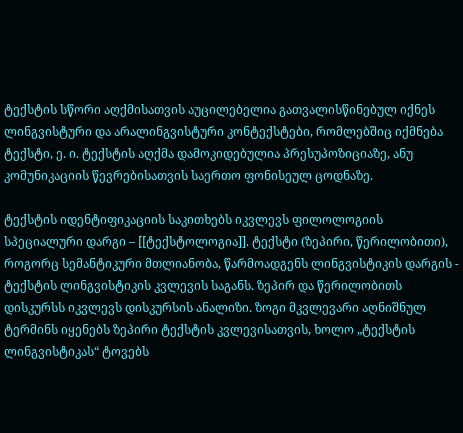ტექსტის სწორი აღქმისათვის აუცილებელია გათვალისწინებულ იქნეს ლინგვისტური და არალინგვისტური კონტექსტები, რომლებშიც იქმნება ტექსტი, ე. ი. ტექსტის აღქმა დამოკიდებულია პრესუპოზიციაზე, ანუ კომუნიკაციის წევრებისათვის საერთო ფონისეულ ცოდნაზე.

ტექსტის იდენტიფიკაციის საკითხებს იკვლევს ფილოლოგიის სპეციალური დარგი – [[ტექსტოლოგია]]. ტექსტი (ზეპირი, წერილობითი), როგორც სემანტიკური მთლიანობა, წარმოადგენს ლინგვისტიკის დარგის - ტექსტის ლინგვისტიკის კვლევის საგანს. ზეპირ და წერილობითს დისკურსს იკვლევს დისკურსის ანალიზი. ზოგი მკვლევარი აღნიშნულ ტერმინს იყენებს ზეპირი ტექსტის კვლევისათვის, ხოლო „ტექსტის ლინგვისტიკას“ ტოვებს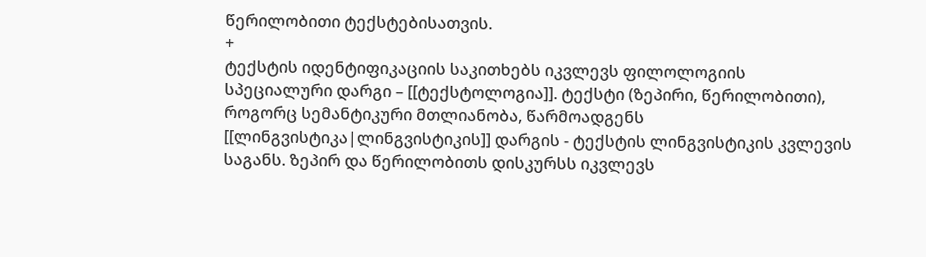წერილობითი ტექსტებისათვის.
+
ტექსტის იდენტიფიკაციის საკითხებს იკვლევს ფილოლოგიის სპეციალური დარგი – [[ტექსტოლოგია]]. ტექსტი (ზეპირი, წერილობითი), როგორც სემანტიკური მთლიანობა, წარმოადგენს [[ლინგვისტიკა|ლინგვისტიკის]] დარგის - ტექსტის ლინგვისტიკის კვლევის საგანს. ზეპირ და წერილობითს დისკურსს იკვლევს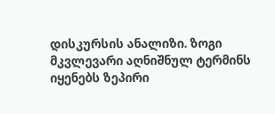დისკურსის ანალიზი. ზოგი მკვლევარი აღნიშნულ ტერმინს იყენებს ზეპირი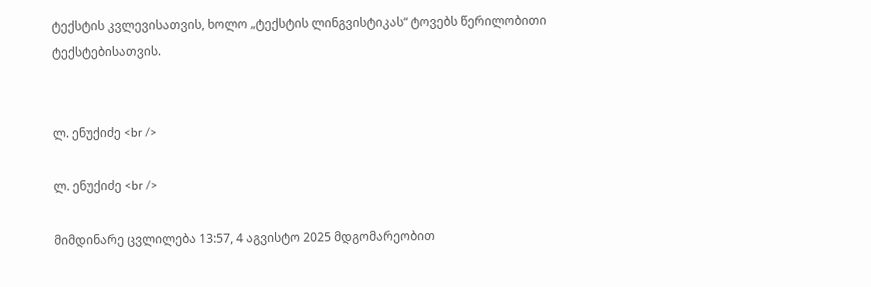ტექსტის კვლევისათვის, ხოლო „ტექსტის ლინგვისტიკას“ ტოვებს წერილობითი ტექსტებისათვის.


ლ. ენუქიძე <br />

ლ. ენუქიძე <br />

მიმდინარე ცვლილება 13:57, 4 აგვისტო 2025 მდგომარეობით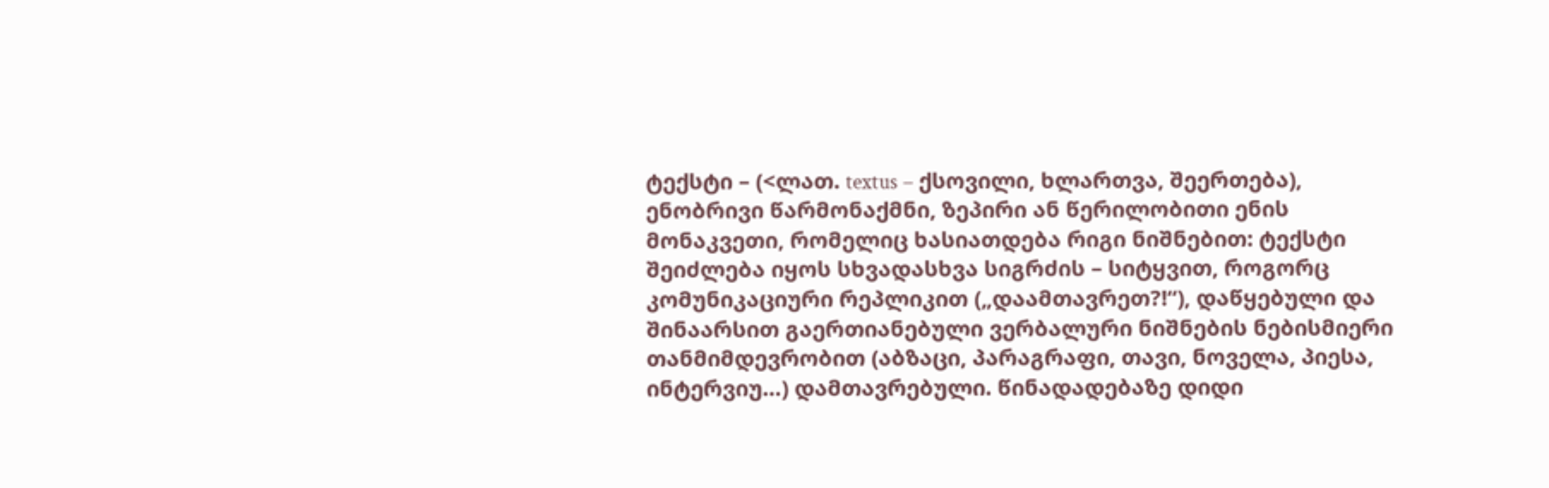ტექსტი – (<ლათ. textus – ქსოვილი, ხლართვა, შეერთება), ენობრივი წარმონაქმნი, ზეპირი ან წერილობითი ენის მონაკვეთი, რომელიც ხასიათდება რიგი ნიშნებით: ტექსტი შეიძლება იყოს სხვადასხვა სიგრძის – სიტყვით, როგორც კომუნიკაციური რეპლიკით („დაამთავრეთ?!“), დაწყებული და შინაარსით გაერთიანებული ვერბალური ნიშნების ნებისმიერი თანმიმდევრობით (აბზაცი, პარაგრაფი, თავი, ნოველა, პიესა, ინტერვიუ…) დამთავრებული. წინადადებაზე დიდი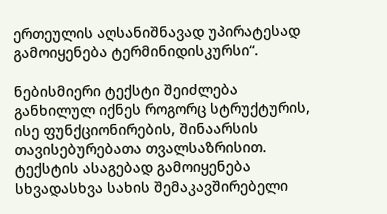ერთეულის აღსანიშნავად უპირატესად გამოიყენება ტერმინიდისკურსი“.

ნებისმიერი ტექსტი შეიძლება განხილულ იქნეს როგორც სტრუქტურის, ისე ფუნქციონირების, შინაარსის თავისებურებათა თვალსაზრისით. ტექსტის ასაგებად გამოიყენება სხვადასხვა სახის შემაკავშირებელი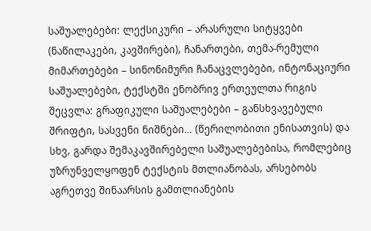საშუალებები: ლექსიკური – არასრული სიტყვები (ნაწილაკები, კავშირები), ჩანართები, თემა-რემული მიმართებები – სინონიმური ჩანაცვლებები, ინტონაციური საშუალებები, ტექსტში ენობრივ ერთეულთა რიგის შეცვლა: გრაფიკული საშუალებები – განსხვავებული შრიფტი, სასვენი ნიშნები… (წერილობითი ენისათვის) და სხვ, გარდა შემაკავშირებელი საშუალებებისა, რომლებიც უზრუნველყოფენ ტექსტის მთლიანობას, არსებობს აგრეთვე შინაარსის გამთლიანების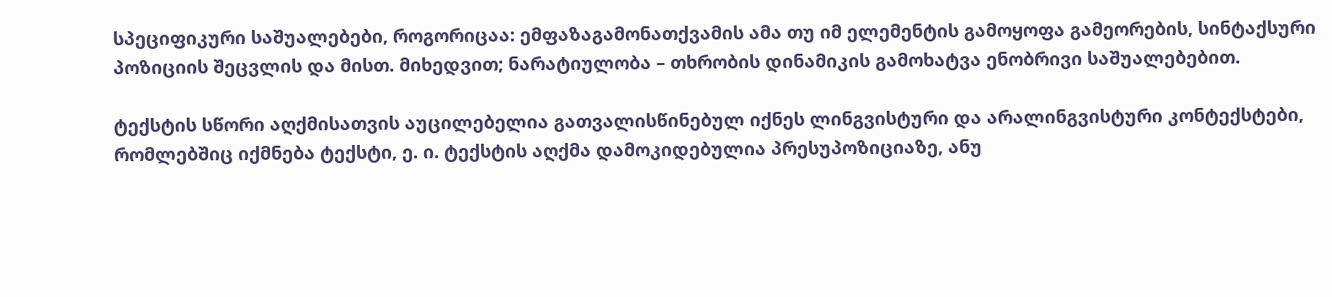სპეციფიკური საშუალებები, როგორიცაა: ემფაზაგამონათქვამის ამა თუ იმ ელემენტის გამოყოფა გამეორების, სინტაქსური პოზიციის შეცვლის და მისთ. მიხედვით; ნარატიულობა – თხრობის დინამიკის გამოხატვა ენობრივი საშუალებებით.

ტექსტის სწორი აღქმისათვის აუცილებელია გათვალისწინებულ იქნეს ლინგვისტური და არალინგვისტური კონტექსტები, რომლებშიც იქმნება ტექსტი, ე. ი. ტექსტის აღქმა დამოკიდებულია პრესუპოზიციაზე, ანუ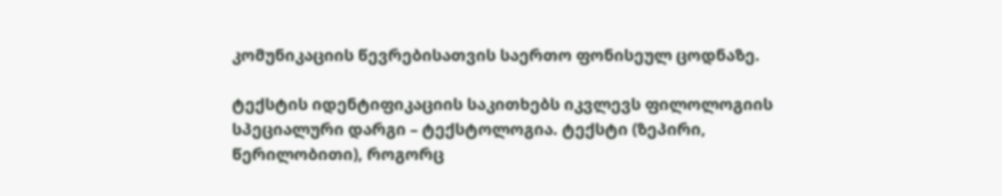კომუნიკაციის წევრებისათვის საერთო ფონისეულ ცოდნაზე.

ტექსტის იდენტიფიკაციის საკითხებს იკვლევს ფილოლოგიის სპეციალური დარგი – ტექსტოლოგია. ტექსტი (ზეპირი, წერილობითი), როგორც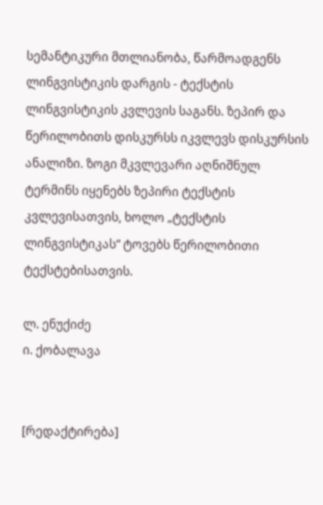სემანტიკური მთლიანობა, წარმოადგენს ლინგვისტიკის დარგის - ტექსტის ლინგვისტიკის კვლევის საგანს. ზეპირ და წერილობითს დისკურსს იკვლევს დისკურსის ანალიზი. ზოგი მკვლევარი აღნიშნულ ტერმინს იყენებს ზეპირი ტექსტის კვლევისათვის, ხოლო „ტექსტის ლინგვისტიკას“ ტოვებს წერილობითი ტექსტებისათვის.

ლ. ენუქიძე
ი. ქობალავა


[რედაქტირება]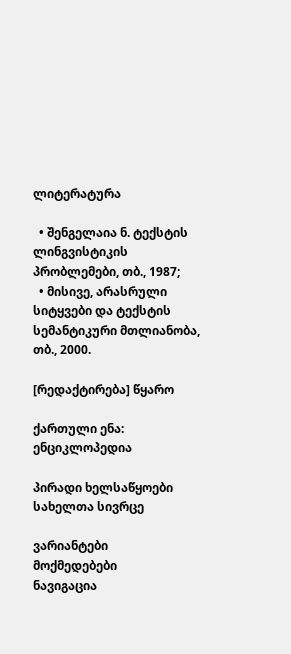ლიტერატურა

  • შენგელაია ნ. ტექსტის ლინგვისტიკის პრობლემები, თბ., 1987;
  • მისივე, არასრული სიტყვები და ტექსტის სემანტიკური მთლიანობა, თბ., 2000.

[რედაქტირება] წყარო

ქართული ენა: ენციკლოპედია

პირადი ხელსაწყოები
სახელთა სივრცე

ვარიანტები
მოქმედებები
ნავიგაცია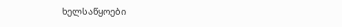ხელსაწყოები